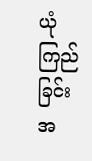ယုံကြည်ခြင်း
အ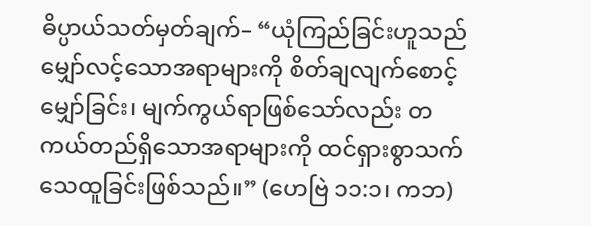ဓိပ္ပာယ်သတ်မှတ်ချက်– “ယုံကြည်ခြင်းဟူသည် မျှော်လင့်သောအရာများကို စိတ်ချလျက်စောင့်မျှော်ခြင်း၊ မျက်ကွယ်ရာဖြစ်သော်လည်း တကယ်တည်ရှိသောအရာများကို ထင်ရှားစွာသက်သေထူခြင်းဖြစ်သည်။” (ဟေဗြဲ ၁၁:၁၊ ကဘ)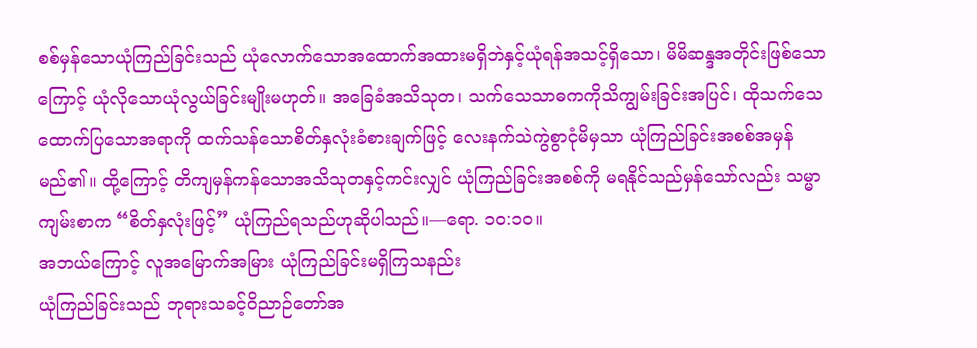စစ်မှန်သောယုံကြည်ခြင်းသည် ယုံလောက်သောအထောက်အထားမရှိဘဲနှင့်ယုံရန်အသင့်ရှိသော၊ မိမိဆန္ဒအတိုင်းဖြစ်သောကြောင့် ယုံလိုသောယုံလွယ်ခြင်းမျိုးမဟုတ်။ အခြေခံအသိသုတ၊ သက်သေသာဓကကိုသိကျွမ်းခြင်းအပြင်၊ ထိုသက်သေထောက်ပြသောအရာကို ထက်သန်သောစိတ်နှလုံးခံစားချက်ဖြင့် လေးနက်သဲကွဲစွာငုံမိမှသာ ယုံကြည်ခြင်းအစစ်အမှန်မည်၏။ ထို့ကြောင့် တိကျမှန်ကန်သောအသိသုတနှင့်ကင်းလျှင် ယုံကြည်ခြင်းအစစ်ကို မရနိုင်သည်မှန်သော်လည်း သမ္မာကျမ်းစာက “စိတ်နှလုံးဖြင့်” ယုံကြည်ရသည်ဟုဆိုပါသည်။—ရော. ၁၀:၁၀။
အဘယ်ကြောင့် လူအမြောက်အမြား ယုံကြည်ခြင်းမရှိကြသနည်း
ယုံကြည်ခြင်းသည် ဘုရားသခင့်ဝိညာဉ်တော်အ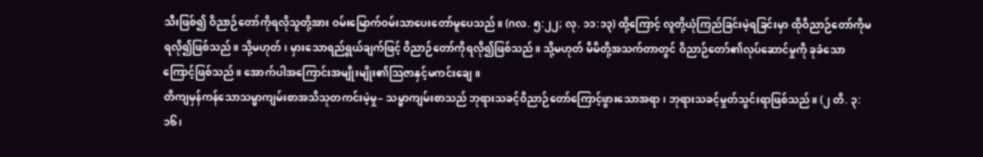သီးဖြစ်၍ ဝိညာဉ်တော်ကိုရလိုသူတို့အား ဝမ်းမြောက်ဝမ်းသာပေးတော်မူပေသည်။ (ဂလ. ၅:၂၂; လု. ၁၁:၁၃) ထို့ကြောင့် လူတို့ယုံကြည်ခြင်းမဲ့ရခြင်းမှာ ထိုဝိညာဉ်တော်ကိုမရလို၍ဖြစ်သည်။ သို့မဟုတ်၊ မှားသောရည်ရွယ်ချက်ဖြင့် ဝိညာဉ်တော်ကိုရလို၍ဖြစ်သည်။ သို့မဟုတ် မိမိတို့အသက်တာတွင် ဝိညာဉ်တော်၏လုပ်ဆောင်မှုကို ခုခံသောကြောင့်ဖြစ်သည်။ အောက်ပါအကြောင်းအမျိုးမျိုး၏သြဇာနှင့်မကင်းချေ။
တိကျမှန်ကန်သောသမ္မာကျမ်းစာအသိသုတကင်းမဲ့မှု– သမ္မာကျမ်းစာသည် ဘုရားသခင့်ဝိညာဉ်တော်ကြောင့်ဖွားသောအရာ၊ ဘုရားသခင့်မှုတ်သွင်းရာဖြစ်သည်။ (၂ တိ. ၃:၁၆၊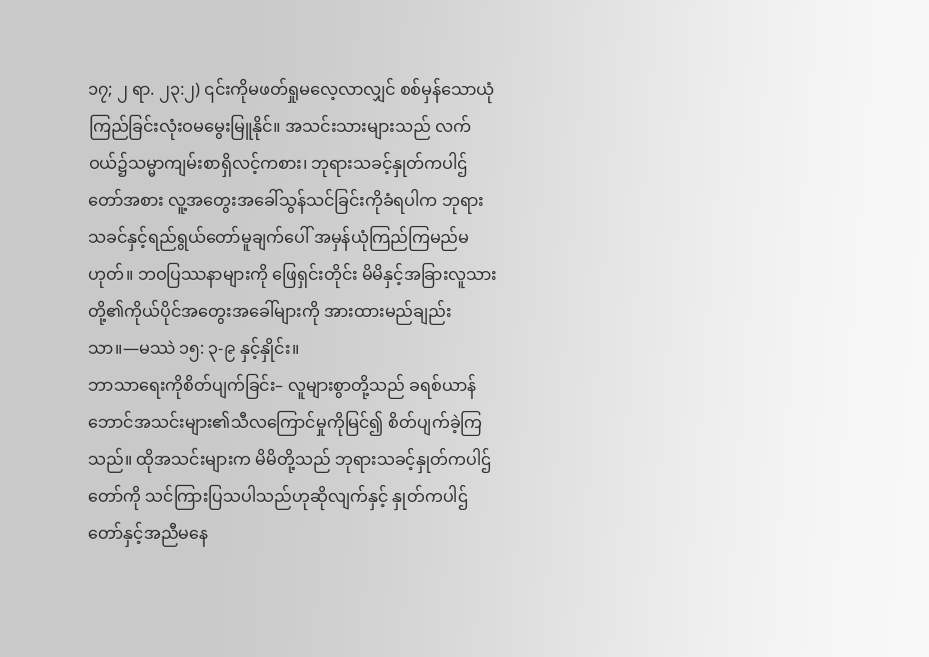၁၇; ၂ ရာ. ၂၃:၂) ၎င်းကိုမဖတ်ရှုမလေ့လာလျှင် စစ်မှန်သောယုံကြည်ခြင်းလုံးဝမမွေးမြူနိုင်။ အသင်းသားများသည် လက်ဝယ်၌သမ္မာကျမ်းစာရှိလင့်ကစား၊ ဘုရားသခင့်နှုတ်ကပါဌ်တော်အစား လူ့အတွေးအခေါ်သွန်သင်ခြင်းကိုခံရပါက ဘုရားသခင်နှင့်ရည်ရွယ်တော်မူချက်ပေါ် အမှန်ယုံကြည်ကြမည်မဟုတ်။ ဘဝပြဿနာများကို ဖြေရှင်းတိုင်း မိမိနှင့်အခြားလူသားတို့၏ကိုယ်ပိုင်အတွေးအခေါ်များကို အားထားမည်ချည်းသာ။—မဿဲ ၁၅: ၃-၉ နှင့်နှိုင်း။
ဘာသာရေးကိုစိတ်ပျက်ခြင်း– လူများစွာတို့သည် ခရစ်ယာန်ဘောင်အသင်းများ၏သီလကြောင်မှုကိုမြင်၍ စိတ်ပျက်ခဲ့ကြသည်။ ထိုအသင်းများက မိမိတို့သည် ဘုရားသခင့်နှုတ်ကပါဌ်တော်ကို သင်ကြားပြသပါသည်ဟုဆိုလျက်နှင့် နှုတ်ကပါဌ်တော်နှင့်အညီမနေ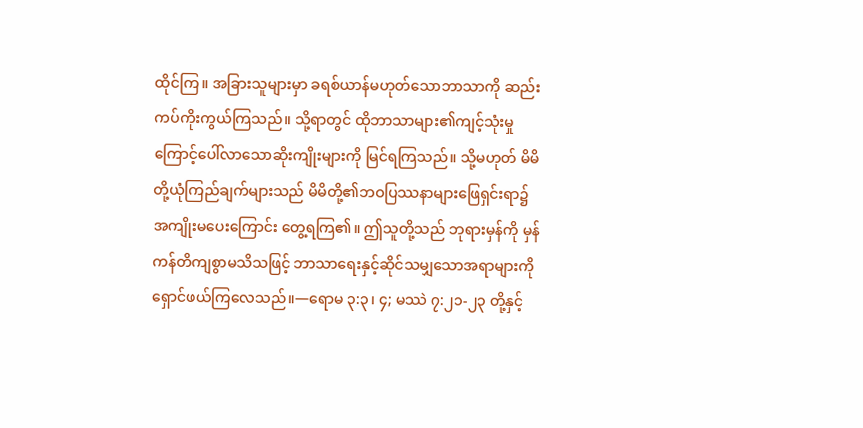ထိုင်ကြ။ အခြားသူများမှာ ခရစ်ယာန်မဟုတ်သောဘာသာကို ဆည်းကပ်ကိုးကွယ်ကြသည်။ သို့ရာတွင် ထိုဘာသာများ၏ကျင့်သုံးမှုကြောင့်ပေါ်လာသောဆိုးကျိုးများကို မြင်ရကြသည်။ သို့မဟုတ် မိမိတို့ယုံကြည်ချက်များသည် မိမိတို့၏ဘဝပြဿနာများဖြေရှင်းရာ၌ အကျိုးမပေးကြောင်း တွေ့ရကြ၏။ ဤသူတို့သည် ဘုရားမှန်ကို မှန်ကန်တိကျစွာမသိသဖြင့် ဘာသာရေးနှင့်ဆိုင်သမျှသောအရာများကို ရှောင်ဖယ်ကြလေသည်။—ရောမ ၃:၃၊ ၄; မဿဲ ၇:၂၁-၂၃ တို့နှင့်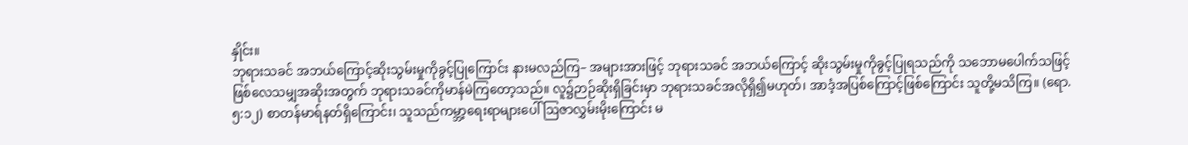နှိုင်း။
ဘုရားသခင် အဘယ်ကြောင့်ဆိုးသွမ်းမှုကိုခွင့်ပြုကြောင်း နားမလည်ကြ– အများအားဖြင့် ဘုရားသခင် အဘယ်ကြောင့် ဆိုးသွမ်းမှုကိုခွင့်ပြုရသည်ကို သဘောမပေါက်သဖြင့် ဖြစ်လေသမျှအဆိုးအတွက် ဘုရားသခင်ကိုမာန်မဲကြတော့သည်။ လူ၌ဉာဉ်ဆိုးရှိခြင်းမှာ ဘုရားသခင်အလိုရှိ၍မဟုတ်၊ အာဒံ့အပြစ်ကြောင့်ဖြစ်ကြောင်း သူတို့မသိကြ။ (ရော. ၅:၁၂) စာတန်မာရ်နတ်ရှိကြောင်း၊ သူသည်ကမ္ဘာ့ရေးရာများပေါ် ဩဇာလွှမ်းမိုးကြောင်း မ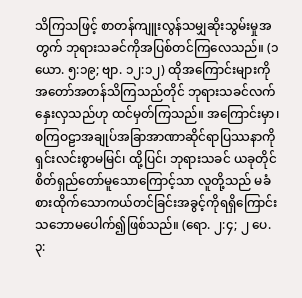သိကြသဖြင့် စာတန်ကျူးလွန်သမျှဆိုးသွမ်းမှုအတွက် ဘုရားသခင်ကိုအပြစ်တင်ကြလေသည်။ (၁ ယော. ၅:၁၉; ဗျာ. ၁၂:၁၂) ထိုအကြောင်းများကို အတော်အတန်သိကြသည်တိုင် ဘုရားသခင်လက်နှေးလှသည်ဟု ထင်မှတ်ကြသည်။ အကြောင်းမှာ၊ စကြဝဠာအချုပ်အခြာအာဏာဆိုင်ရာပြဿနာကိုရှင်းလင်းစွာမမြင်၊ ထို့ပြင်၊ ဘုရားသခင် ယခုတိုင် စိတ်ရှည်တော်မူသောကြောင့်သာ လူတို့သည် မခံစားထိုက်သောကယ်တင်ခြင်းအခွင့်ကိုရရှိကြောင်း သဘောမပေါက်၍ဖြစ်သည်။ (ရော. ၂:၄; ၂ ပေ. ၃: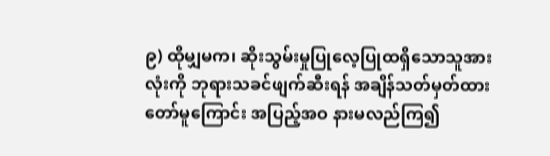၉) ထိုမျှမက၊ ဆိုးသွမ်းမှုပြုလေ့ပြုထရှိသောသူအားလုံးကို ဘုရားသခင်ဖျက်ဆီးရန် အချိန်သတ်မှတ်ထားတော်မူကြောင်း အပြည့်အဝ နားမလည်ကြ၍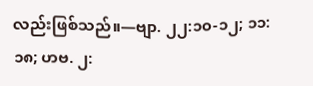လည်းဖြစ်သည်။—ဗျာ. ၂၂:၁၀-၁၂; ၁၁:၁၈; ဟဗ. ၂: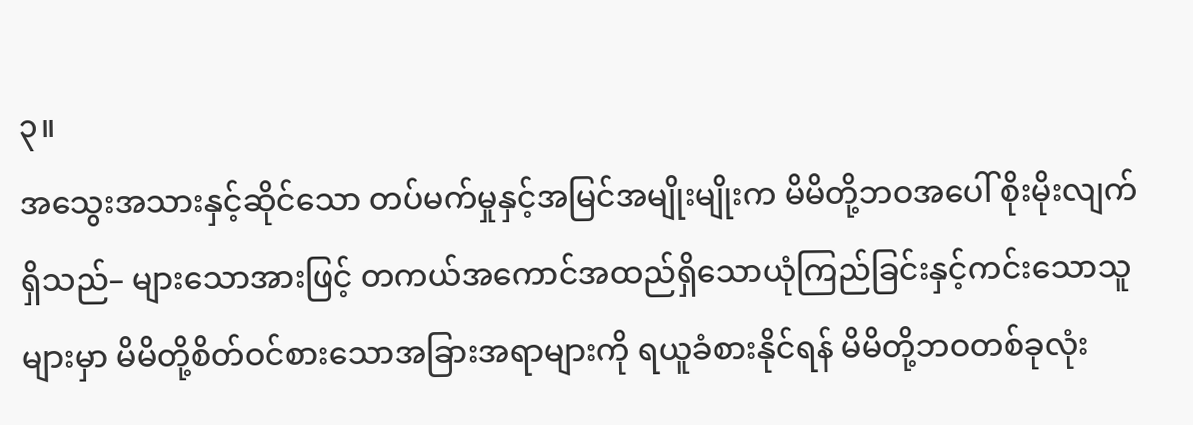၃။
အသွေးအသားနှင့်ဆိုင်သော တပ်မက်မှုနှင့်အမြင်အမျိုးမျိုးက မိမိတို့ဘဝအပေါ် စိုးမိုးလျက်ရှိသည်– များသောအားဖြင့် တကယ်အကောင်အထည်ရှိသောယုံကြည်ခြင်းနှင့်ကင်းသောသူများမှာ မိမိတို့စိတ်ဝင်စားသောအခြားအရာများကို ရယူခံစားနိုင်ရန် မိမိတို့ဘဝတစ်ခုလုံး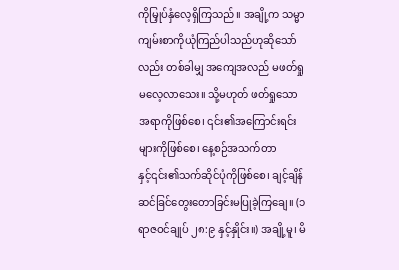ကိုမြှုပ်နှံလေ့ရှိကြသည်။ အချို့က သမ္မာကျမ်းစာကိုယုံကြည်ပါသည်ဟုဆိုသော်လည်း တစ်ခါမျှ အကျေအလည် မဖတ်ရှုမလေ့လာသေး။ သို့မဟုတ် ဖတ်ရှုသောအရာကိုဖြစ်စေ၊ ၎င်း၏အကြောင်းရင်းများကိုဖြစ်စေ၊ နေ့စဉ်အသက်တာနှင့်၎င်း၏သက်ဆိုင်ပုံကိုဖြစ်စေ၊ ချင့်ချိန်ဆင်ခြင်တွေးတောခြင်းမပြုခဲ့ကြချေ။ (၁ ရာဇဝင်ချုပ် ၂၈:၉ နှင့်နှိုင်း။) အချို့မူ၊ မိ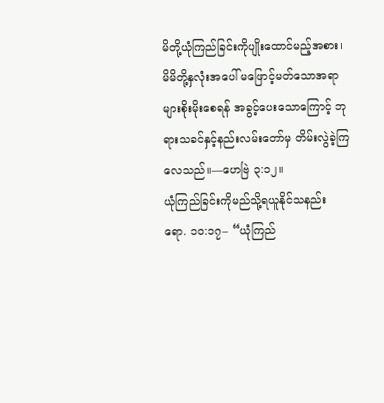မိတို့ယုံကြည်ခြင်းကိုပျိုးထောင်မည့်အစား၊ မိမိတို့နှလုံးအပေါ် မဖြောင့်မတ်သောအရာများစိုးမိုးစေရန် အခွင့်ပေးသောကြောင့် ဘုရားသခင်နှင့်နည်းလမ်းတော်မှ တိမ်းလွဲခဲ့ကြလေသည်။—ဟေဗြဲ ၃:၁၂။
ယုံကြည်ခြင်းကိုမည်သို့ရယူနိုင်သနည်း
ရော. ၁၀:၁၇– “ယုံကြည်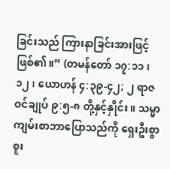ခြင်းသည် ကြားနာခြင်းအားဖြင့်ဖြစ်၏။” (တမန်တော် ၁၇:၁၁၊ ၁၂၊ ယောဟန် ၄:၃၉-၄၂; ၂ ရာဇဝင်ချုပ် ၉:၅-၈ တို့နှင့်နှိုင်း။ သမ္မာကျမ်းစာဘာပြောသည်ကို ရှေးဦးစွာစူး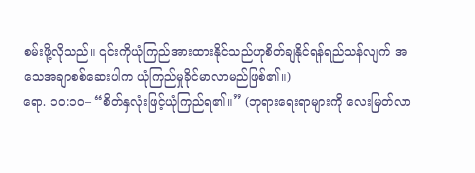စမ်းဖို့လိုသည်။ ၎င်းကိုယုံကြည်အားထားနိုင်သည်ဟုစိတ်ချနိုင်ရန်ရည်သန်လျက် အသေအချာစစ်ဆေးပါက ယုံကြည်မှုခိုင်မာလာမည်ဖြစ်၏။)
ရော. ၁၀:၁၀– “စိတ်နှလုံးဖြင့်ယုံကြည်ရ၏။” (ဘုရားရေးရာများကို လေးမြတ်လာ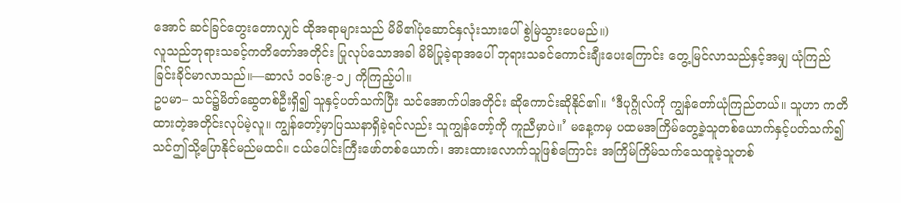အောင် ဆင်ခြင်တွေးတောလျှင် ထိုအရာများသည် မိမိ၏ပုံဆောင်နှလုံးသားပေါ် စွဲမြဲသွားပေမည်။)
လူသည်ဘုရားသခင့်ကတိတော်အတိုင်း ပြုလုပ်သောအခါ မိမိပြုခဲ့ရာအပေါ် ဘုရားသခင်ကောင်းချီးပေးကြောင်း တွေ့မြင်လာသည်နှင့်အမျှ ယုံကြည်ခြင်းခိုင်မာလာသည်။—ဆာလံ ၁၀၆:၉-၁၂ ကိုကြည့်ပါ။
ဥပမာ– သင်၌မိတ်ဆွေတစ်ဦးရှိ၍ သူနှင့်ပတ်သက်ပြီး သင်အောက်ပါအတိုင်း ဆိုကောင်းဆိုနိုင်၏။ ‘ဒီပုဂ္ဂိုလ်ကို ကျွန်တော်ယုံကြည်တယ်။ သူဟာ ကတိထားတဲ့အတိုင်းလုပ်မဲ့လူ။ ကျွန်တော့်မှာပြဿနာရှိခဲ့ရင်လည်း သူကျွန်တော့်ကို ကူညီမှာပဲ။’ မနေ့ကမှ ပထမအကြိမ်တွေ့ခဲ့သူတစ်ယောက်နှင့်ပတ်သက်၍ သင်ဤသို့ပြောနိုင်မည်မထင်။ ငယ်ပေါင်းကြီးဖော်တစ်ယောက်၊ အားထားလောက်သူဖြစ်ကြောင်း အကြိမ်ကြိမ်သက်သေထူခဲ့သူတစ်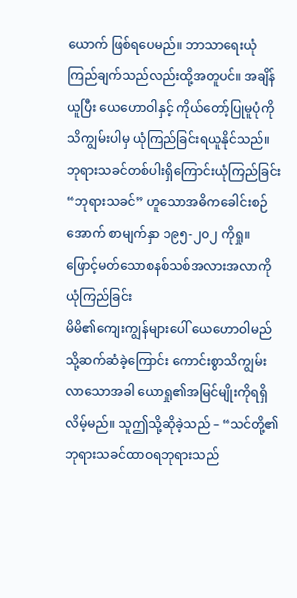ယောက် ဖြစ်ရပေမည်။ ဘာသာရေးယုံကြည်ချက်သည်လည်းထို့အတူပင်။ အချိန်ယူပြီး ယေဟောဝါနှင့် ကိုယ်တော့်ပြုမူပုံကိုသိကျွမ်းပါမှ ယုံကြည်ခြင်းရယူနိုင်သည်။
ဘုရားသခင်တစ်ပါးရှိကြောင်းယုံကြည်ခြင်း
“ဘုရားသခင်” ဟူသောအဓိကခေါင်းစဉ်အောက် စာမျက်နှာ ၁၉၅-၂၀၂ ကိုရှု။
ဖြောင့်မတ်သောစနစ်သစ်အလားအလာကိုယုံကြည်ခြင်း
မိမိ၏ကျေးကျွန်များပေါ် ယေဟောဝါမည်သို့ဆက်ဆံခဲ့ကြောင်း ကောင်းစွာသိကျွမ်းလာသောအခါ ယောရှု၏အမြင်မျိုးကိုရရှိလိမ့်မည်။ သူဤသို့ဆိုခဲ့သည် – “သင်တို့၏ဘုရားသခင်ထာဝရဘုရားသည်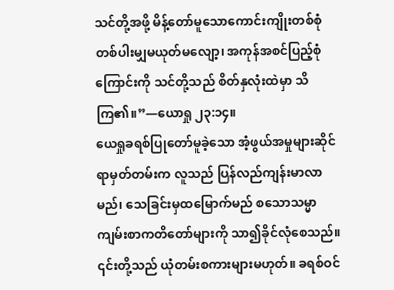သင်တို့အဖို့ မိန့်တော်မူသောကောင်းကျိုးတစ်စုံတစ်ပါးမျှမယုတ်မလျော့၊ အကုန်အစင်ပြည့်စုံကြောင်းကို သင်တို့သည် စိတ်နှလုံးထဲမှာ သိကြ၏။”—ယောရှု ၂၃:၁၄။
ယေရှုခရစ်ပြုတော်မူခဲ့သော အံ့ဖွယ်အမှုများဆိုင်ရာမှတ်တမ်းက လူသည် ပြန်လည်ကျန်းမာလာမည်၊ သေခြင်းမှထမြောက်မည် စသောသမ္မာကျမ်းစာကတိတော်များကို သာ၍ခိုင်လုံစေသည်။ ၎င်းတို့သည် ယုံတမ်းစကားများမဟုတ်။ ခရစ်ဝင်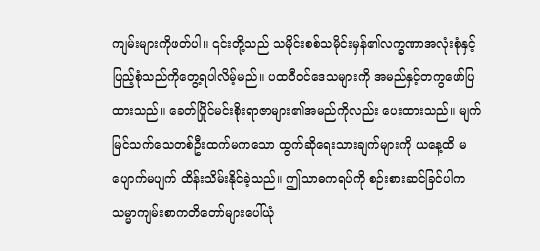ကျမ်းများကိုဖတ်ပါ။ ၎င်းတို့သည် သမိုင်းစစ်သမိုင်းမှန်၏လက္ခဏာအလုံးစုံနှင့် ပြည့်စုံသည်ကိုတွေ့ရပါလိမ့်မည်။ ပထဝီဝင်ဒေသများကို အမည်နှင့်တကွဖော်ပြထားသည်။ ခေတ်ပြိုင်မင်းစိုးရာဇာများ၏အမည်ကိုလည်း ပေးထားသည်။ မျက်မြင်သက်သေတစ်ဦးထက်မကသော ထွက်ဆိုရေးသားချက်များကို ယနေ့ထိ မပျောက်မပျက် ထိန်းသိမ်းနိုင်ခဲ့သည်။ ဤသာဓကရပ်ကို စဉ်းစားဆင်ခြင်ပါက သမ္မာကျမ်းစာကတိတော်များပေါ်ယုံ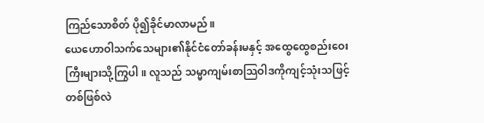ကြည်သောစိတ် ပို၍ခိုင်မာလာမည်။
ယေဟောဝါသက်သေများ၏နိုင်ငံတော်ခန်းမနှင့် အထွေထွေစည်းဝေးကြီးများသို့ကြွပါ။ လူသည် သမ္မာကျမ်းစာသြဝါဒကိုကျင့်သုံးသဖြင့် တစ်ဖြစ်လဲ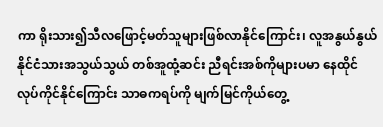ကာ ရိုးသား၍သီလဖြောင့်မတ်သူများဖြစ်လာနိုင်ကြောင်း၊ လူအနွယ်နွယ် နိုင်ငံသားအသွယ်သွယ် တစ်အူထုံ့ဆင်း ညီရင်းအစ်ကိုများပမာ နေထိုင်လုပ်ကိုင်နိုင်ကြောင်း သာဓကရပ်ကို မျက်မြင်ကိုယ်တွေ့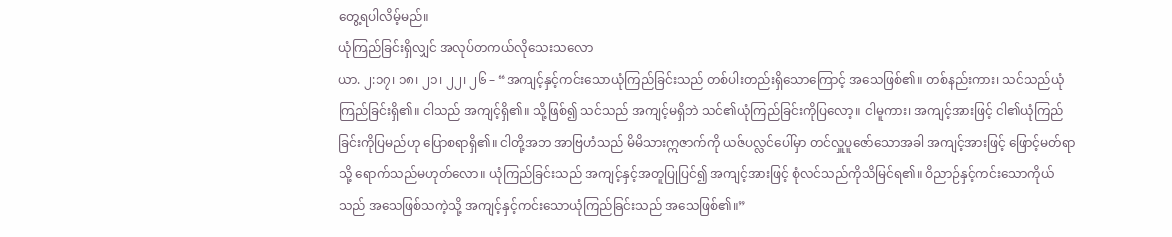တွေ့ရပါလိမ့်မည်။
ယုံကြည်ခြင်းရှိလျှင် အလုပ်တကယ်လိုသေးသလော
ယာ. ၂:၁၇၊ ၁၈၊ ၂၁၊ ၂၂၊ ၂၆ – “အကျင့်နှင့်ကင်းသောယုံကြည်ခြင်းသည် တစ်ပါးတည်းရှိသောကြောင့် အသေဖြစ်၏။ တစ်နည်းကား၊ သင်သည်ယုံကြည်ခြင်းရှိ၏။ ငါသည် အကျင့်ရှိ၏။ သို့ဖြစ်၍ သင်သည် အကျင့်မရှိဘဲ သင်၏ယုံကြည်ခြင်းကိုပြလော့။ ငါမူကား၊ အကျင့်အားဖြင့် ငါ၏ယုံကြည်ခြင်းကိုပြမည်ဟု ပြောစရာရှိ၏။ ငါတို့အဘ အာဗြဟံသည် မိမိသားဣဇာက်ကို ယဇ်ပလ္လင်ပေါ်မှာ တင်လှူပူဇော်သောအခါ အကျင့်အားဖြင့် ဖြောင့်မတ်ရာသို့ ရောက်သည်မဟုတ်လော။ ယုံကြည်ခြင်းသည် အကျင့်နှင့်အတူပြုပြင်၍ အကျင့်အားဖြင့် စုံလင်သည်ကိုသိမြင်ရ၏။ ဝိညာဉ်နှင့်ကင်းသောကိုယ်သည် အသေဖြစ်သကဲ့သို့ အကျင့်နှင့်ကင်းသောယုံကြည်ခြင်းသည် အသေဖြစ်၏။”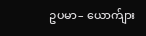ဥပမာ– ယောက်ျား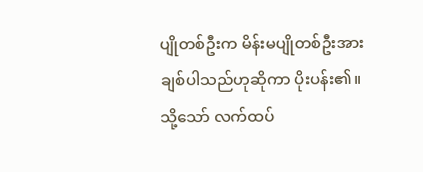ပျိုတစ်ဦးက မိန်းမပျိုတစ်ဦးအား ချစ်ပါသည်ဟုဆိုကာ ပိုးပန်း၏။ သို့သော် လက်ထပ်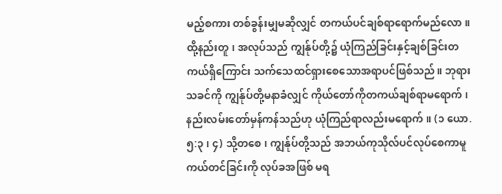မည့်စကား တစ်ခွန်းမျှမဆိုလျှင် တကယ်ပင်ချစ်ရာရောက်မည်လော။ ထို့နည်းတူ၊ အလုပ်သည် ကျွန်ုပ်တို့၌ ယုံကြည်ခြင်းနှင့်ချစ်ခြင်းတကယ်ရှိကြောင်း သက်သေထင်ရှားစေသောအရာပင်ဖြစ်သည်။ ဘုရားသခင်ကို ကျွန်ုပ်တို့မနာခံလျှင် ကိုယ်တော်ကိုတကယ်ချစ်ရာမရောက်၊ နည်းလမ်းတော်မှန်ကန်သည်ဟု ယုံကြည်ရာလည်းမရောက်။ (၁ ယော. ၅:၃၊ ၄) သို့တစေ၊ ကျွန်ုပ်တို့သည် အဘယ်ကုသိုလ်ပင်လုပ်စေကာမူ ကယ်တင်ခြင်းကို လုပ်ခအဖြစ် မရ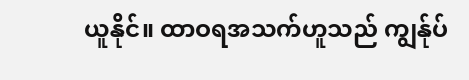ယူနိုင်။ ထာဝရအသက်ဟူသည် ကျွန်ုပ်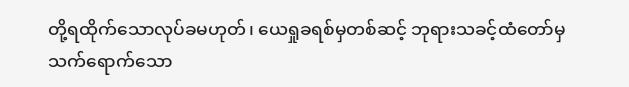တို့ရထိုက်သောလုပ်ခမဟုတ်၊ ယေရှုခရစ်မှတစ်ဆင့် ဘုရားသခင့်ထံတော်မှသက်ရောက်သော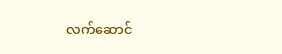လက်ဆောင်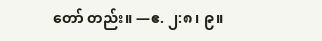တော် တည်း။ —ဧ. ၂:၈၊ ၉။